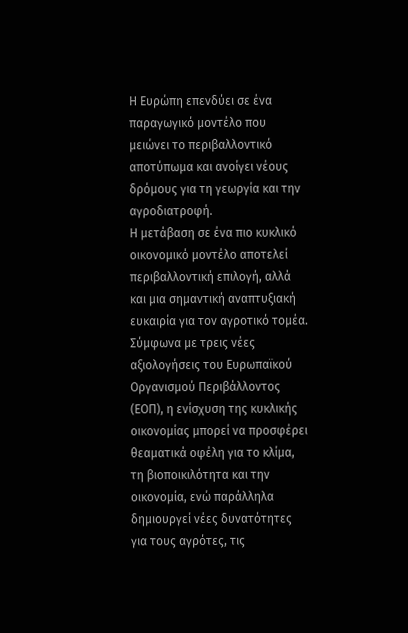Η Ευρώπη επενδύει σε ένα παραγωγικό μοντέλο που μειώνει το περιβαλλοντικό αποτύπωμα και ανοίγει νέους δρόμους για τη γεωργία και την αγροδιατροφή.
Η μετάβαση σε ένα πιο κυκλικό οικονομικό μοντέλο αποτελεί περιβαλλοντική επιλογή, αλλά και μια σημαντική αναπτυξιακή ευκαιρία για τον αγροτικό τομέα. Σύμφωνα με τρεις νέες αξιολογήσεις του Ευρωπαϊκού Οργανισμού Περιβάλλοντος (ΕΟΠ), η ενίσχυση της κυκλικής οικονομίας μπορεί να προσφέρει θεαματικά οφέλη για το κλίμα, τη βιοποικιλότητα και την οικονομία, ενώ παράλληλα δημιουργεί νέες δυνατότητες για τους αγρότες, τις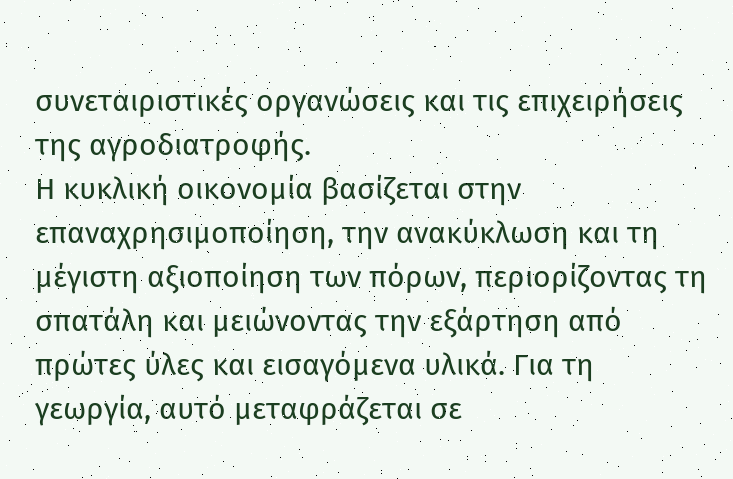συνεταιριστικές οργανώσεις και τις επιχειρήσεις της αγροδιατροφής.
Η κυκλική οικονομία βασίζεται στην επαναχρησιμοποίηση, την ανακύκλωση και τη μέγιστη αξιοποίηση των πόρων, περιορίζοντας τη σπατάλη και μειώνοντας την εξάρτηση από πρώτες ύλες και εισαγόμενα υλικά. Για τη γεωργία, αυτό μεταφράζεται σε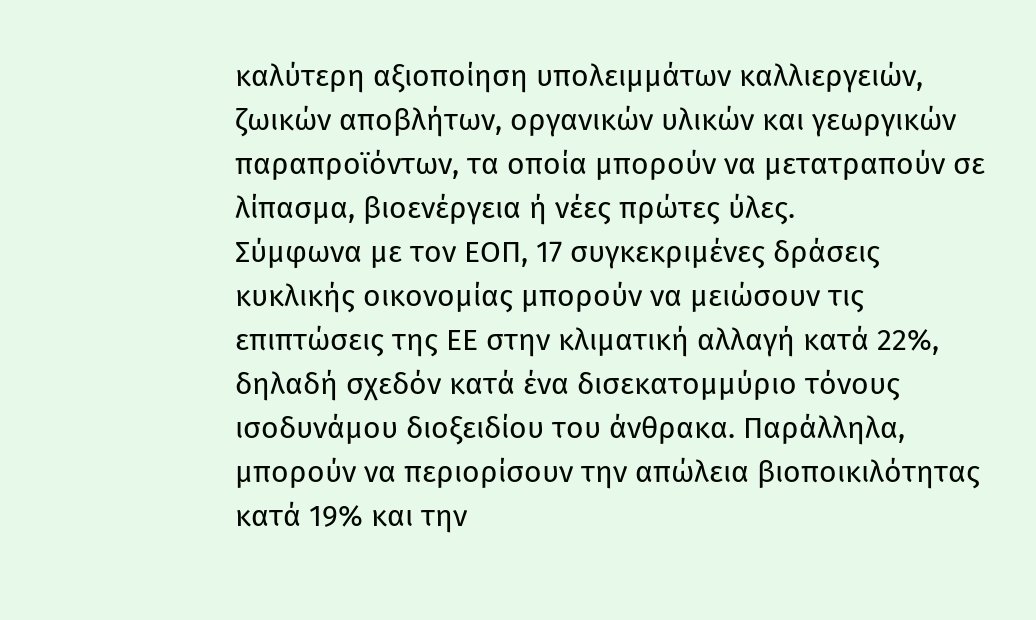καλύτερη αξιοποίηση υπολειμμάτων καλλιεργειών, ζωικών αποβλήτων, οργανικών υλικών και γεωργικών παραπροϊόντων, τα οποία μπορούν να μετατραπούν σε λίπασμα, βιοενέργεια ή νέες πρώτες ύλες.
Σύμφωνα με τον ΕΟΠ, 17 συγκεκριμένες δράσεις κυκλικής οικονομίας μπορούν να μειώσουν τις επιπτώσεις της ΕΕ στην κλιματική αλλαγή κατά 22%, δηλαδή σχεδόν κατά ένα δισεκατομμύριο τόνους ισοδυνάμου διοξειδίου του άνθρακα. Παράλληλα, μπορούν να περιορίσουν την απώλεια βιοποικιλότητας κατά 19% και την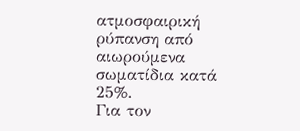ατμοσφαιρική ρύπανση από αιωρούμενα σωματίδια κατά 25%.
Για τον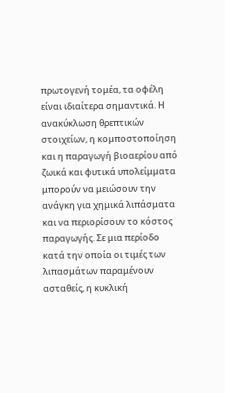πρωτογενή τομέα, τα οφέλη είναι ιδιαίτερα σημαντικά. Η ανακύκλωση θρεπτικών στοιχείων, η κομποστοποίηση και η παραγωγή βιοαερίου από ζωικά και φυτικά υπολείμματα μπορούν να μειώσουν την ανάγκη για χημικά λιπάσματα και να περιορίσουν το κόστος παραγωγής. Σε μια περίοδο κατά την οποία οι τιμές των λιπασμάτων παραμένουν ασταθείς, η κυκλική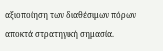αξιοποίηση των διαθέσιμων πόρων αποκτά στρατηγική σημασία.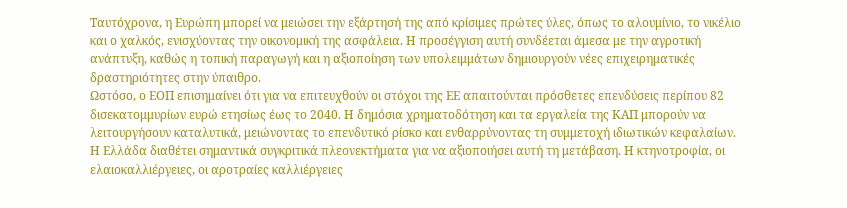Ταυτόχρονα, η Ευρώπη μπορεί να μειώσει την εξάρτησή της από κρίσιμες πρώτες ύλες, όπως το αλουμίνιο, το νικέλιο και ο χαλκός, ενισχύοντας την οικονομική της ασφάλεια. Η προσέγγιση αυτή συνδέεται άμεσα με την αγροτική ανάπτυξη, καθώς η τοπική παραγωγή και η αξιοποίηση των υπολειμμάτων δημιουργούν νέες επιχειρηματικές δραστηριότητες στην ύπαιθρο.
Ωστόσο, ο ΕΟΠ επισημαίνει ότι για να επιτευχθούν οι στόχοι της ΕΕ απαιτούνται πρόσθετες επενδύσεις περίπου 82 δισεκατομμυρίων ευρώ ετησίως έως το 2040. Η δημόσια χρηματοδότηση και τα εργαλεία της ΚΑΠ μπορούν να λειτουργήσουν καταλυτικά, μειώνοντας το επενδυτικό ρίσκο και ενθαρρύνοντας τη συμμετοχή ιδιωτικών κεφαλαίων.
Η Ελλάδα διαθέτει σημαντικά συγκριτικά πλεονεκτήματα για να αξιοποιήσει αυτή τη μετάβαση. Η κτηνοτροφία, οι ελαιοκαλλιέργειες, οι αροτραίες καλλιέργειες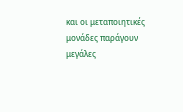και οι μεταποιητικές μονάδες παράγουν μεγάλες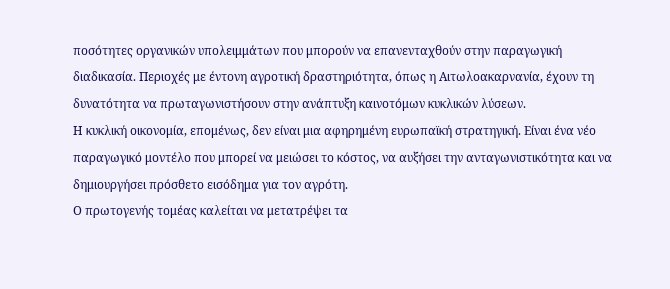ποσότητες οργανικών υπολειμμάτων που μπορούν να επανενταχθούν στην παραγωγική διαδικασία. Περιοχές με έντονη αγροτική δραστηριότητα, όπως η Αιτωλοακαρνανία, έχουν τη δυνατότητα να πρωταγωνιστήσουν στην ανάπτυξη καινοτόμων κυκλικών λύσεων.
Η κυκλική οικονομία, επομένως, δεν είναι μια αφηρημένη ευρωπαϊκή στρατηγική. Είναι ένα νέο παραγωγικό μοντέλο που μπορεί να μειώσει το κόστος, να αυξήσει την ανταγωνιστικότητα και να δημιουργήσει πρόσθετο εισόδημα για τον αγρότη.
Ο πρωτογενής τομέας καλείται να μετατρέψει τα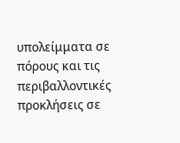υπολείμματα σε πόρους και τις περιβαλλοντικές προκλήσεις σε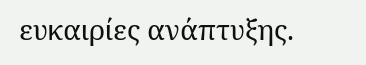ευκαιρίες ανάπτυξης.